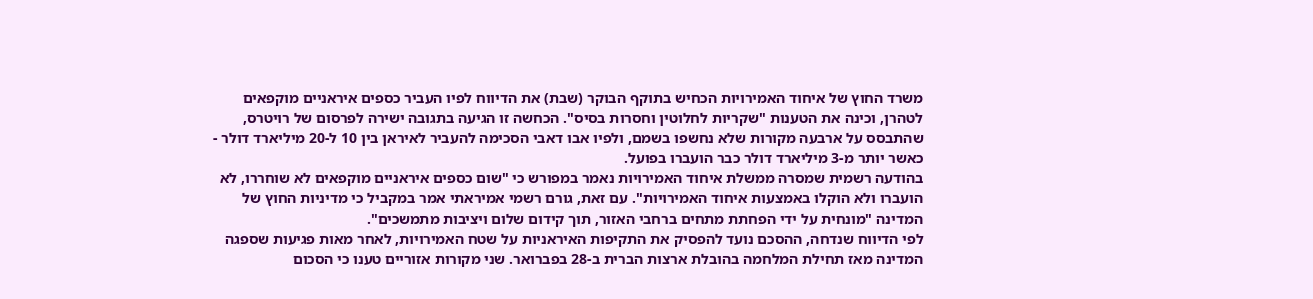משרד החוץ של איחוד האמירויות הכחיש בתוקף הבוקר (שבת) את הדיווח לפיו העביר כספים איראניים מוקפאים לטהרן, וכינה את הטענות "שקריות לחלוטין וחסרות בסיס". הכחשה זו הגיעה בתגובה ישירה לפרסום של רויטרס, שהתבסס על ארבעה מקורות שלא נחשפו בשמם, ולפיו אבו דאבי הסכימה להעביר לאיראן בין 10 ל-20 מיליארד דולר - כאשר יותר מ-3 מיליארד דולר כבר הועברו בפועל.
בהודעה רשמית שמסרה ממשלת איחוד האמירויות נאמר במפורש כי "שום כספים איראניים מוקפאים לא שוחררו, לא הועברו ולא הוקלו באמצעות איחוד האמירויות". עם זאת, גורם רשמי אמיראתי אמר במקביל כי מדיניות החוץ של המדינה "מונחית על ידי הפחתת מתחים ברחבי האזור, תוך קידום שלום ויציבות מתמשכים".
לפי הדיווח שנדחה, ההסכם נועד להפסיק את התקיפות האיראניות על שטח האמירויות, לאחר מאות פגיעות שספגה המדינה מאז תחילת המלחמה בהובלת ארצות הברית ב-28 בפברואר. שני מקורות אזוריים טענו כי הסכום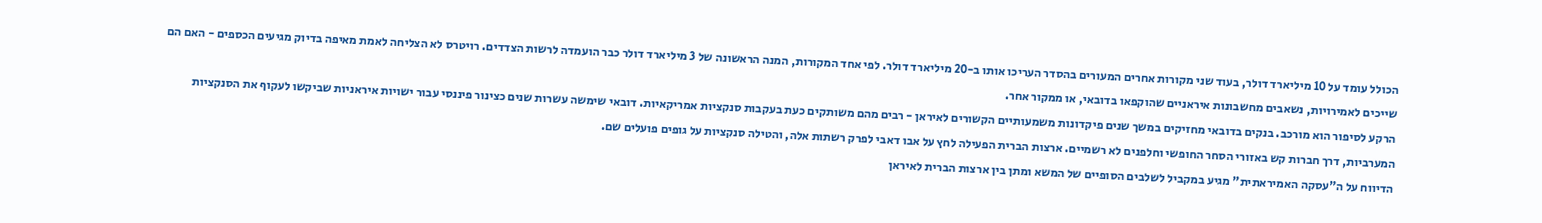הכולל עומד על 10 מיליארד דולר, בעוד שני מקורות אחרים המעורים בהסדר העריכו אותו ב-20 מיליארד דולר. לפי אחד המקורות, המנה הראשונה של 3 מיליארד דולר כבר הועמדה לרשות הצדדים. רויטרס לא הצליחה לאמת מאיפה בדיוק מגיעים הכספים - האם הם שייכים לאמירויות, נשאבים מחשבונות איראניים שהוקפאו בדובאי, או ממקור אחר.
הרקע לסיפור הוא מורכב. בנקים בדובאי מחזיקים במשך שנים פיקדונות משמעותיים הקשורים לאיראן - רבים מהם משותקים כעת בעקבות סנקציות אמריקאיות. דובאי שימשה עשרות שנים כצינור פיננסי עבור ישויות איראניות שביקשו לעקוף את הסנקציות המערביות, דרך חברות קש באזורי הסחר החופשי וחלפנים לא רשמיים. ארצות הברית הפעילה לחץ על אבו דאבי לפרק רשתות אלה, והטילה סנקציות על גופים פועלים שם.
הדיווח על ה"עסקה האמיראתית" מגיע במקביל לשלבים הסופיים של המשא ומתן בין ארצות הברית לאיראן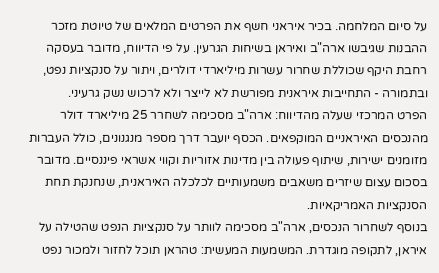על סיום המלחמה. בכיר איראני חשף את הפרטים המלאים של טיוטת מזכר ההבנות שגיבשו ארה"ב ואיראן בשיחות הגרעין. על פי הדיווח, מדובר בעסקה רחבת היקף שכוללת שחרור עשרות מיליארדי דולרים, ויתור על סנקציות נפט, ובתמורה - התחייבות איראנית מפורשת לא לייצר ולא לרכוש נשק גרעיני.
הפרט המרכזי שעלה מהדיווח: ארה"ב מסכימה לשחרר 25 מיליארד דולר מהנכסים האיראניים המוקפאים. הכסף יועבר דרך מספר מנגנונים, כולל העברות מזומנים ישירות, שיתוף פעולה בין מדינות אזוריות וקווי אשראי פיננסיים. מדובר בסכום עצום שיזרים משאבים משמעותיים לכלכלה האיראנית, שנחנקת תחת הסנקציות האמריקאיות.
בנוסף לשחרור הנכסים, ארה"ב מסכימה לוותר על סנקציות הנפט שהטילה על איראן, לתקופה מוגדרת. המשמעות המעשית: טהראן תוכל לחזור ולמכור נפט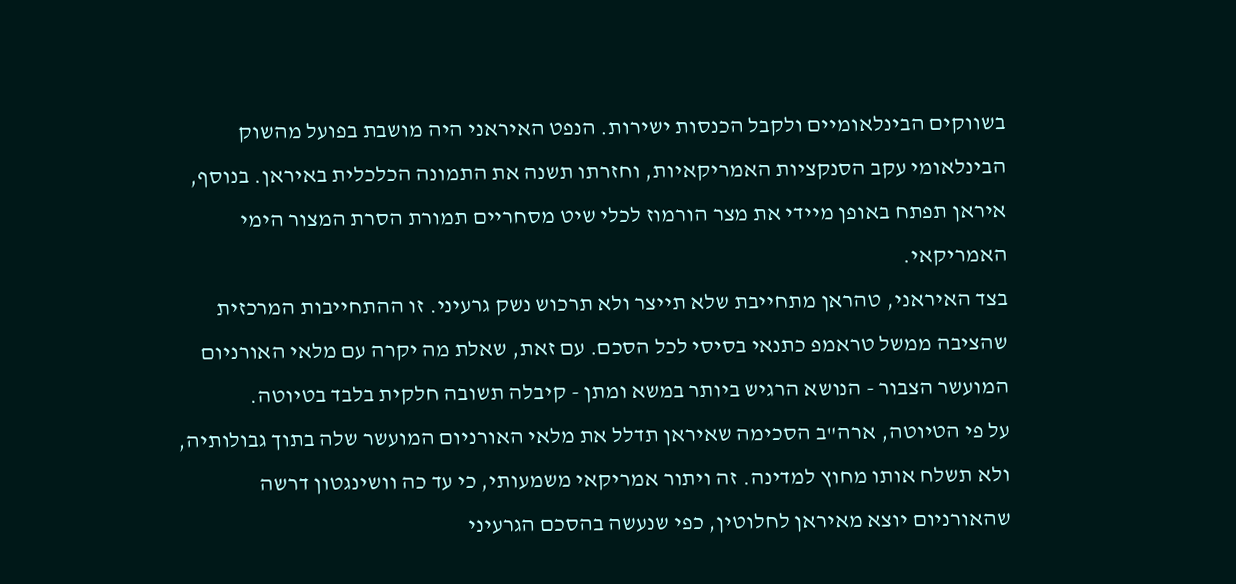בשווקים הבינלאומיים ולקבל הכנסות ישירות. הנפט האיראני היה מושבת בפועל מהשוק הבינלאומי עקב הסנקציות האמריקאיות, וחזרתו תשנה את התמונה הכלכלית באיראן. בנוסף, איראן תפתח באופן מיידי את מצר הורמוז לכלי שיט מסחריים תמורת הסרת המצור הימי האמריקאי.
בצד האיראני, טהראן מתחייבת שלא תייצר ולא תרכוש נשק גרעיני. זו ההתחייבות המרכזית שהציבה ממשל טראמפ כתנאי בסיסי לכל הסכם. עם זאת, שאלת מה יקרה עם מלאי האורניום המועשר הצבור - הנושא הרגיש ביותר במשא ומתן - קיבלה תשובה חלקית בלבד בטיוטה.
על פי הטיוטה, ארה"ב הסכימה שאיראן תדלל את מלאי האורניום המועשר שלה בתוך גבולותיה, ולא תשלח אותו מחוץ למדינה. זה ויתור אמריקאי משמעותי, כי עד כה וושינגטון דרשה שהאורניום יוצא מאיראן לחלוטין, כפי שנעשה בהסכם הגרעיני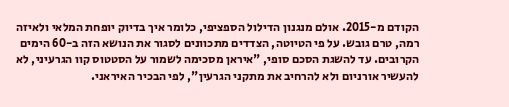הקודם מ-2015. אולם מנגנון הדילול הספציפי, כלומר איך בדיוק יופחת המלאי ולאיזה רמה, טרם גובש. על פי הטיוטה, הצדדים מתכוונים לסגור את הנושא הזה ב-60 הימים הקרובים. עד להשגת הסכם סופי, "איראן מסכימה לשמור על הסטטוס קוו הגרעיני, לא להעשיר אורניום ולא להרחיב את מתקני הגרעין", לפי הבכיר האיראני.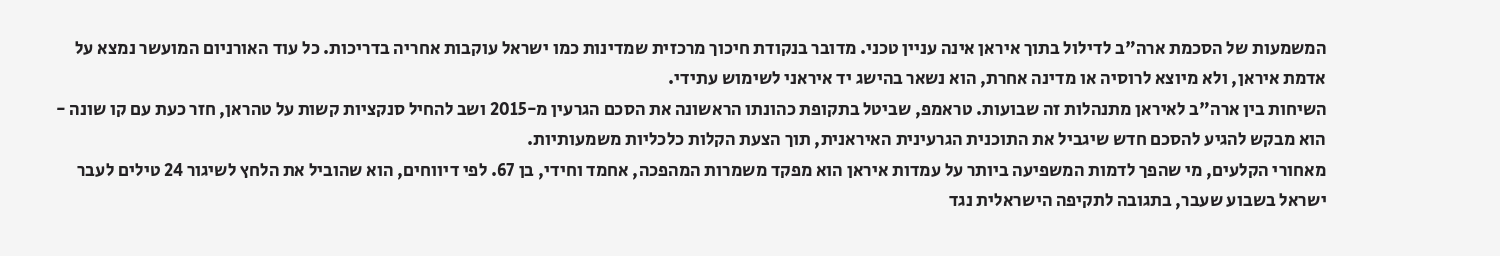המשמעות של הסכמת ארה"ב לדילול בתוך איראן אינה עניין טכני. מדובר בנקודת חיכוך מרכזית שמדינות כמו ישראל עוקבות אחריה בדריכות. כל עוד האורניום המועשר נמצא על אדמת איראן, ולא מיוצא לרוסיה או מדינה אחרת, הוא נשאר בהישג יד איראני לשימוש עתידי.
השיחות בין ארה"ב לאיראן מתנהלות זה שבועות. טראמפ, שביטל בתקופת כהונתו הראשונה את הסכם הגרעין מ-2015 ושב להחיל סנקציות קשות על טהראן, חזר כעת עם קו שונה - הוא מבקש להגיע להסכם חדש שיגביל את התוכנית הגרעינית האיראנית, תוך הצעת הקלות כלכליות משמעותיות.
מאחורי הקלעים, מי שהפך לדמות המשפיעה ביותר על עמדות איראן הוא מפקד משמרות המהפכה, אחמד וחידי, בן 67. לפי דיווחים, הוא שהוביל את הלחץ לשיגור 24 טילים לעבר ישראל בשבוע שעבר, בתגובה לתקיפה הישראלית נגד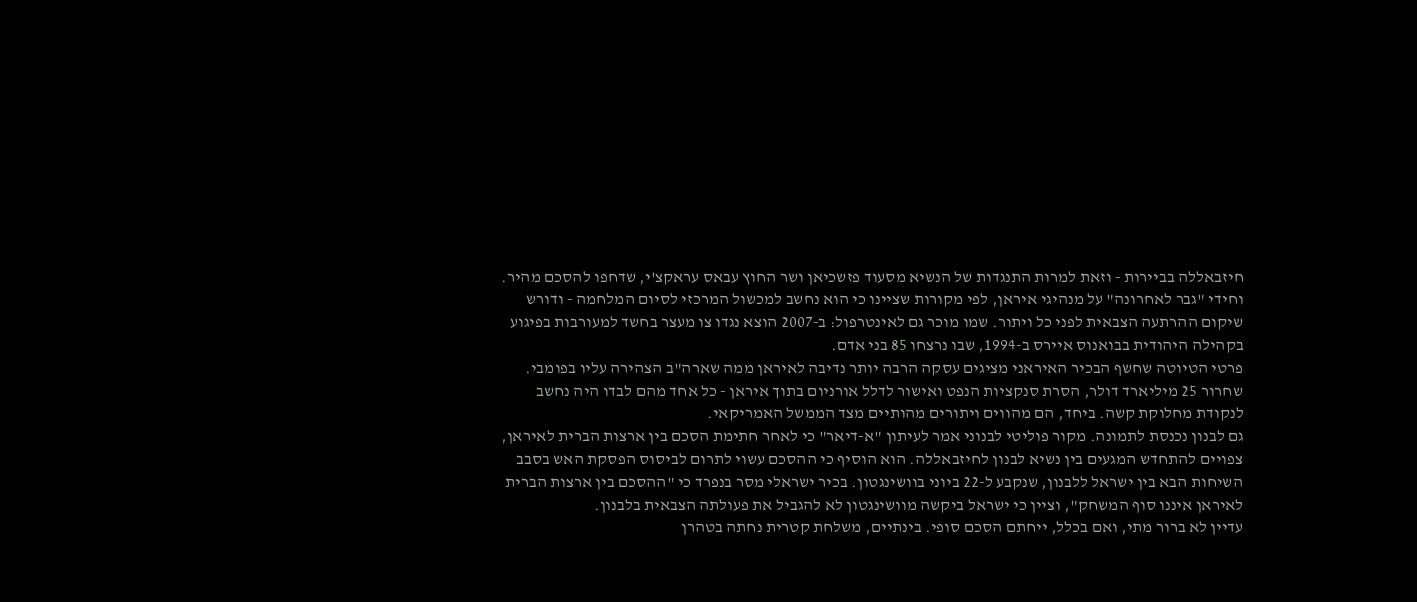חיזבאללה בביירות - וזאת למרות התנגדות של הנשיא מסעוד פזשכיאן ושר החוץ עבאס עראקצ'י, שדחפו להסכם מהיר. וחידי "גבר לאחרונה" על מנהיגי איראן, לפי מקורות שציינו כי הוא נחשב למכשול המרכזי לסיום המלחמה - ודורש שיקום ההרתעה הצבאית לפני כל ויתור. שמו מוכר גם לאינטרפול: ב-2007 הוצא נגדו צו מעצר בחשד למעורבות בפיגוע בקהילה היהודית בבואנוס איירס ב-1994, שבו נרצחו 85 בני אדם.
פרטי הטיוטה שחשף הבכיר האיראני מציגים עסקה הרבה יותר נדיבה לאיראן ממה שארה"ב הצהירה עליו בפומבי. שחרור 25 מיליארד דולר, הסרת סנקציות הנפט ואישור לדלל אורניום בתוך איראן - כל אחד מהם לבדו היה נחשב לנקודת מחלוקת קשה. ביחד, הם מהווים ויתורים מהותיים מצד הממשל האמריקאי.
גם לבנון נכנסת לתמונה. מקור פוליטי לבנוני אמר לעיתון "א-דיאר" כי לאחר חתימת הסכם בין ארצות הברית לאיראן, צפויים להתחדש המגעים בין נשיא לבנון לחיזבאללה. הוא הוסיף כי ההסכם עשוי לתרום לביסוס הפסקת האש בסבב השיחות הבא בין ישראל ללבנון, שנקבע ל-22 ביוני בוושינגטון. בכיר ישראלי מסר בנפרד כי "ההסכם בין ארצות הברית לאיראן איננו סוף המשחק", וציין כי ישראל ביקשה מוושינגטון לא להגביל את פעולתה הצבאית בלבנון.
עדיין לא ברור מתי, ואם בכלל, ייחתם הסכם סופי. בינתיים, משלחת קטרית נחתה בטהרן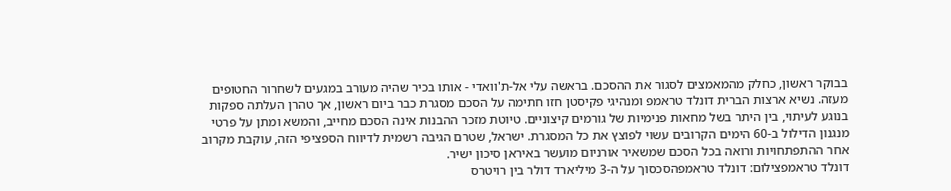בבוקר ראשון, כחלק מהמאמצים לסגור את ההסכם. בראשה עלי אל-ת'וואדי - אותו בכיר שהיה מעורב במגעים לשחרור החטופים מעזה. נשיא ארצות הברית דונלד טראמפ ומנהיגי פקיסטן חזו חתימה על הסכם מסגרת כבר ביום ראשון, אך טהרן העלתה ספקות בנוגע לעיתוי, בין היתר בשל מחאות פנימיות של גורמים קיצוניים. טיוטת מזכר ההבנות אינה הסכם מחייב, והמשא ומתן על פרטי מנגנון הדילול ב-60 הימים הקרובים עשוי לפוצץ את כל המסגרת. ישראל, שטרם הגיבה רשמית לדיווח הספציפי הזה, עוקבת מקרוב אחר ההתפתחויות ורואה בכל הסכם שמשאיר אורניום מועשר באיראן סיכון ישיר.
דונלד טראמפצילום: דונלד טראמפהסכסוך על ה-3 מיליארד דולר בין רויטרס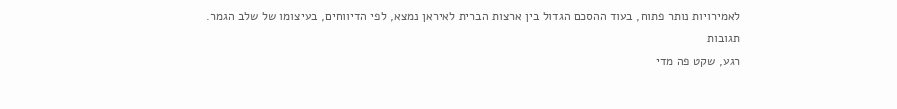לאמירויות נותר פתוח, בעוד ההסכם הגדול בין ארצות הברית לאיראן נמצא, לפי הדיווחים, בעיצומו של שלב הגמר.
תגובות
רגע, שקט פה מדי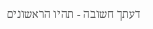דעתך חשובה - תהיו הראשונים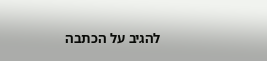להגיב על הכתבה